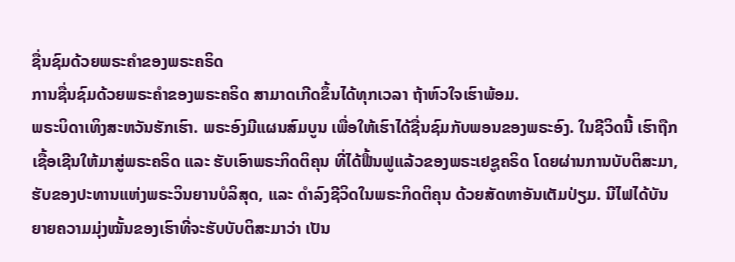ຊື່ນຊົມດ້ວຍພຣະຄຳຂອງພຣະຄຣິດ
ການຊື່ນຊົມດ້ວຍພຣະຄຳຂອງພຣະຄຣິດ ສາມາດເກີດຂຶ້ນໄດ້ທຸກເວລາ ຖ້າຫົວໃຈເຮົາພ້ອມ.
ພຣະບິດາເທິງສະຫວັນຮັກເຮົາ. ພຣະອົງມີແຜນສົມບູນ ເພື່ອໃຫ້ເຮົາໄດ້ຊື່ນຊົມກັບພອນຂອງພຣະອົງ. ໃນຊີວິດນີ້ ເຮົາຖືກເຊື້ອເຊີນໃຫ້ມາສູ່ພຣະຄຣິດ ແລະ ຮັບເອົາພຣະກິດຕິຄຸນ ທີ່ໄດ້ຟື້ນຟູແລ້ວຂອງພຣະເຢຊູຄຣິດ ໂດຍຜ່ານການບັບຕິສະມາ, ຮັບຂອງປະທານແຫ່ງພຣະວິນຍານບໍລິສຸດ, ແລະ ດຳລົງຊີວິດໃນພຣະກິດຕິຄຸນ ດ້ວຍສັດທາອັນເຕັມປ່ຽມ. ນີໄຟໄດ້ບັນຍາຍຄວາມມຸ່ງໝັ້ນຂອງເຮົາທີ່ຈະຮັບບັບຕິສະມາວ່າ ເປັນ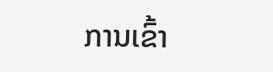ການເຂົ້າ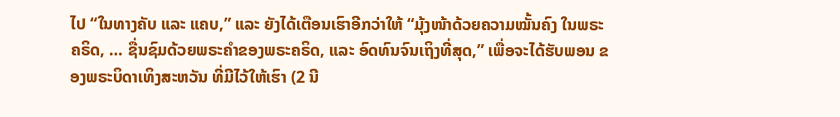ໄປ “ໃນທາງຄັບ ແລະ ແຄບ,” ແລະ ຍັງໄດ້ເຕືອນເຮົາອີກວ່າໃຫ້ “ມຸ້ງໜ້າດ້ວຍຄວາມໝັ້ນຄົງ ໃນພຣະຄຣິດ, … ຊື່ນຊົມດ້ວຍພຣະຄຳຂອງພຣະຄຣິດ, ແລະ ອົດທົນຈົນເຖິງທີ່ສຸດ,” ເພື່ອຈະໄດ້ຮັບພອນ ຂອງພຣະບິດາເທິງສະຫວັນ ທີ່ມີໄວ້ໃຫ້ເຮົາ (2 ນີ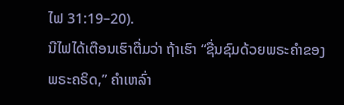ໄຟ 31:19–20).
ນີໄຟໄດ້ເຕືອນເຮົາຕື່ມວ່າ ຖ້າເຮົາ “ຊື່ນຊົມດ້ວຍພຣະຄຳຂອງພຣະຄຣິດ,” ຄຳເຫລົ່າ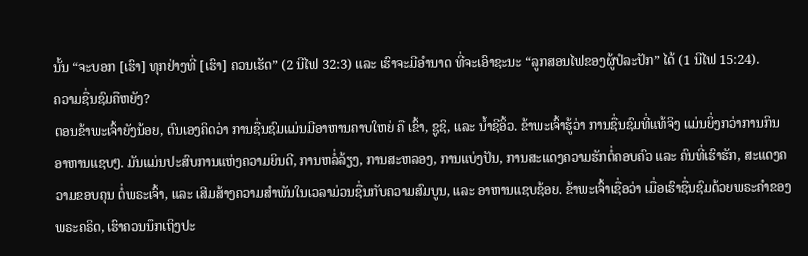ນັ້ນ “ຈະບອກ [ເຮົາ] ທຸກຢ່າງທີ່ [ເຮົາ] ຄວນເຮັດ” (2 ນີໄຟ 32:3) ແລະ ເຮົາຈະມີອຳນາດ ທີ່ຈະເອົາຊະນະ “ລູກສອນໄຟຂອງຜູ້ປໍລະປັກ” ໄດ້ (1 ນີໄຟ 15:24).
ຄວາມຊື່ນຊົມຄືຫຍັງ?
ຕອນຂ້າພະເຈົ້າຍັງນ້ອຍ, ຕົນເອງຄິດວ່າ ການຊື່ນຊົມແມ່ນມີອາຫານຄາບໃຫຍ່ ຄື ເຂົ້າ, ຊູຊິ, ແລະ ນ້ຳຊີອິ້ວ. ຂ້າພະເຈົ້າຮູ້ວ່າ ການຊື່ນຊົມທີ່ແທ້ຈິງ ແມ່ນຍິ່ງກວ່າການກິນອາຫານແຊບໆ. ມັນແມ່ນປະສົບການແຫ່ງຄວາມຍິນດີ, ການຫລໍ່ລ້ຽງ, ການສະຫລອງ, ການແບ່ງປັນ, ການສະແດງຄວາມຮັກຕໍ່ຄອບຄົວ ແລະ ຄົນທີ່ເຮົາຮັກ, ສະແດງຄວາມຂອບຄຸນ ຕໍ່ພຣະເຈົ້າ, ແລະ ເສີມສ້າງຄວາມສຳພັນໃນເວລາມ່ວນຊື່ນກັບຄວາມສົມບູນ, ແລະ ອາຫານແຊບຊ້ອຍ. ຂ້າພະເຈົ້າເຊື່ອວ່າ ເມື່ອເຮົາຊື່ນຊົມດ້ວຍພຣະຄຳຂອງພຣະຄຣິດ, ເຮົາຄວນນຶກເຖິງປະ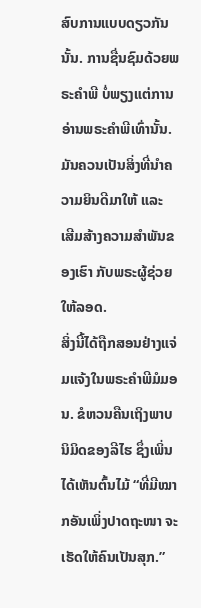ສົບການແບບດຽວກັນນັ້ນ. ການຊື່ນຊົມດ້ວຍພຣະຄຳພີ ບໍ່ພຽງແຕ່ການອ່ານພຣະຄຳພີເທົ່ານັ້ນ. ມັນຄວນເປັນສິ່ງທີ່ນຳຄວາມຍິນດີມາໃຫ້ ແລະ ເສີມສ້າງຄວາມສຳພັນຂອງເຮົາ ກັບພຣະຜູ້ຊ່ວຍໃຫ້ລອດ.
ສິ່ງນີ້ໄດ້ຖືກສອນຢ່າງແຈ່ມແຈ້ງໃນພຣະຄຳພີມໍມອນ. ຂໍຫວນຄືນເຖິງພາບນິມິດຂອງລີໄຮ ຊຶ່ງເພິ່ນໄດ້ເຫັນຕົ້ນໄມ້ “ທີ່ມີໝາກອັນເພິ່ງປາດຖະໜາ ຈະເຮັດໃຫ້ຄົນເປັນສຸກ.”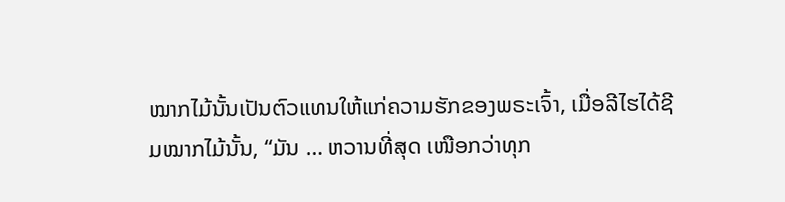ໝາກໄມ້ນັ້ນເປັນຕົວແທນໃຫ້ແກ່ຄວາມຮັກຂອງພຣະເຈົ້າ, ເມື່ອລີໄຮໄດ້ຊີມໝາກໄມ້ນັ້ນ, “ມັນ … ຫວານທີ່ສຸດ ເໜືອກວ່າທຸກ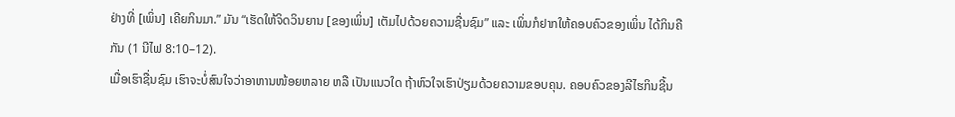ຢ່າງທີ່ [ເພິ່ນ] ເຄີຍກິນມາ.” ມັນ “ເຮັດໃຫ້ຈິດວິນຍານ [ຂອງເພິ່ນ] ເຕັມໄປດ້ວຍຄວາມຊື່ນຊົມ” ແລະ ເພິ່ນກໍຢາກໃຫ້ຄອບຄົວຂອງເພິ່ນ ໄດ້ກິນຄືກັນ (1 ນີໄຟ 8:10–12).
ເມື່ອເຮົາຊື່ນຊົມ ເຮົາຈະບໍ່ສົນໃຈວ່າອາຫານໜ້ອຍຫລາຍ ຫລື ເປັນແນວໃດ ຖ້າຫົວໃຈເຮົາປ່ຽມດ້ວຍຄວາມຂອບຄຸນ. ຄອບຄົວຂອງລີໄຮກິນຊີ້ນ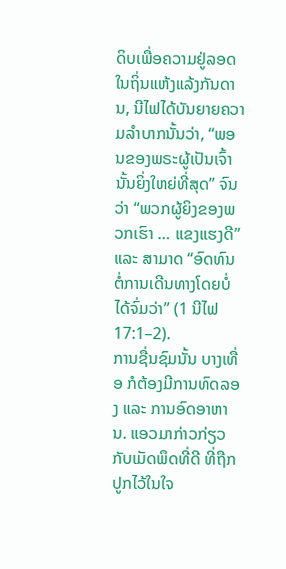ດິບເພື່ອຄວາມຢູ່ລອດໃນຖິ່ນແຫ້ງແລ້ງກັນດານ, ນີໄຟໄດ້ບັນຍາຍຄວາມລຳບາກນັ້ນວ່າ, “ພອນຂອງພຣະຜູ້ເປັນເຈົ້ານັ້ນຍິ່ງໃຫຍ່ທີ່ສຸດ” ຈົນວ່າ “ພວກຜູ້ຍິງຂອງພວກເຮົາ … ແຂງແຮງດີ” ແລະ ສາມາດ “ອົດທົນຕໍ່ການເດີນທາງໂດຍບໍ່ໄດ້ຈົ່ມວ່າ” (1 ນີໄຟ 17:1–2).
ການຊື່ນຊົມນັ້ນ ບາງເທື່ອ ກໍຕ້ອງມີການທົດລອງ ແລະ ການອົດອາຫານ. ແອວມາກ່າວກ່ຽວກັບເມັດພຶດທີ່ດີ ທີ່ຖືກປູກໄວ້ໃນໃຈ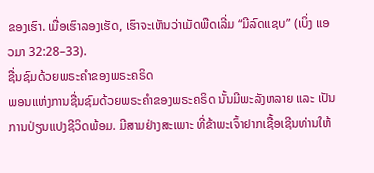ຂອງເຮົາ. ເມື່ອເຮົາລອງເຮັດ, ເຮົາຈະເຫັນວ່າເມັດພືດເລີ່ມ “ມີລົດແຊບ” (ເບິ່ງ ແອວມາ 32:28–33).
ຊື່ນຊົມດ້ວຍພຣະຄຳຂອງພຣະຄຣິດ
ພອນແຫ່ງການຊື່ນຊົມດ້ວຍພຣະຄຳຂອງພຣະຄຣິດ ນັ້ນມີພະລັງຫລາຍ ແລະ ເປັນການປ່ຽນແປງຊີວິດພ້ອມ. ມີສາມຢ່າງສະເພາະ ທີ່ຂ້າພະເຈົ້າຢາກເຊື້ອເຊີນທ່ານໃຫ້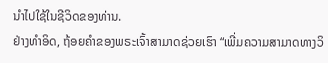ນຳໄປໃຊ້ໃນຊີວິດຂອງທ່ານ.
ຢ່າງທຳອິດ, ຖ້ອຍຄຳຂອງພຣະເຈົ້າສາມາດຊ່ວຍເຮົາ “ເພີ່ມຄວາມສາມາດທາງວິ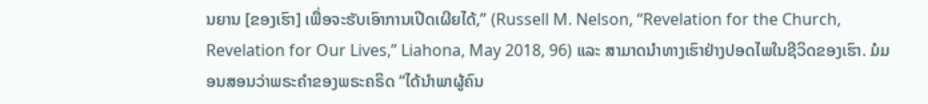ນຍານ [ຂອງເຮົາ] ເພື່ອຈະຮັບເອົາການເປີດເຜີຍໄດ້,” (Russell M. Nelson, “Revelation for the Church, Revelation for Our Lives,” Liahona, May 2018, 96) ແລະ ສາມາດນຳທາງເຮົາຢ່າງປອດໄພໃນຊີວິດຂອງເຮົາ. ມໍມອນສອນວ່າພຣະຄຳຂອງພຣະຄຣິດ “ໄດ້ນຳພາຜູ້ຄົນ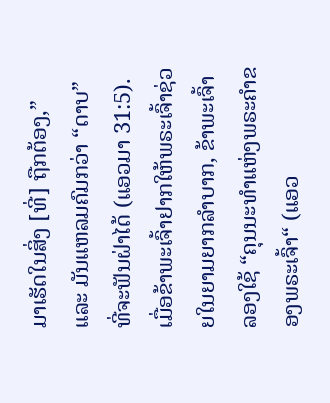ມາເຮັດໃນສິ່ງ [ທີ່] ຖືກຕ້ອງ,” ແລະ ມັນແຫລມຄົມກວ່າ “ດາບ” ທີ່ຈະຟັນຝ່າໄດ້ (ແອວມາ 31:5). ເມື່ອຂ້າພະເຈົ້າຢາກໃຫ້ພຣະເຈົ້າຊ່ວຍໃນຍາມຍາກລຳບາກ, ຂ້າພະເຈົ້າລອງໃຊ້ “ຄຸນນະທຳແຫ່ງພຣະຄຳຂອງພຣະເຈົ້າ“ (ແອວ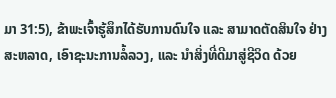ມາ 31:5), ຂ້າພະເຈົ້າຮູ້ສຶກໄດ້ຮັບການດົນໃຈ ແລະ ສາມາດຕັດສິນໃຈ ຢ່າງສະຫລາດ, ເອົາຊະນະການລໍ້ລວງ, ແລະ ນຳສິ່ງທີ່ດີມາສູ່ຊີວິດ ດ້ວຍ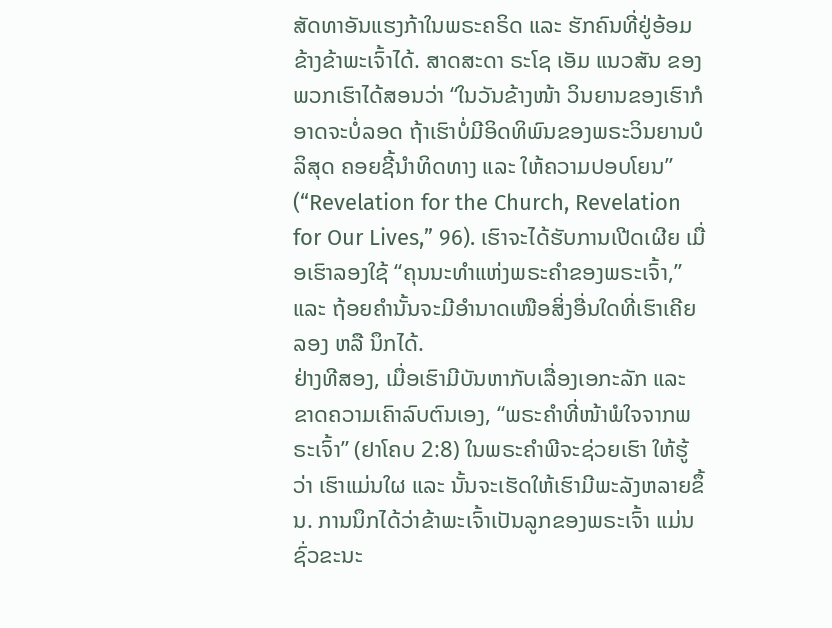ສັດທາອັນແຮງກ້າໃນພຣະຄຣິດ ແລະ ຮັກຄົນທີ່ຢູ່ອ້ອມຂ້າງຂ້າພະເຈົ້າໄດ້. ສາດສະດາ ຣະໂຊ ເອັມ ແນວສັນ ຂອງພວກເຮົາໄດ້ສອນວ່າ “ໃນວັນຂ້າງໜ້າ ວິນຍານຂອງເຮົາກໍອາດຈະບໍ່ລອດ ຖ້າເຮົາບໍ່ມີອິດທິພົນຂອງພຣະວິນຍານບໍລິສຸດ ຄອຍຊີ້ນຳທິດທາງ ແລະ ໃຫ້ຄວາມປອບໂຍນ” (“Revelation for the Church, Revelation for Our Lives,” 96). ເຮົາຈະໄດ້ຮັບການເປີດເຜີຍ ເມື່ອເຮົາລອງໃຊ້ “ຄຸນນະທຳແຫ່ງພຣະຄຳຂອງພຣະເຈົ້າ,” ແລະ ຖ້ອຍຄຳນັ້ນຈະມີອຳນາດເໜືອສິ່ງອື່ນໃດທີ່ເຮົາເຄີຍລອງ ຫລື ນຶກໄດ້.
ຢ່າງທີສອງ, ເມື່ອເຮົາມີບັນຫາກັບເລື່ອງເອກະລັກ ແລະ ຂາດຄວາມເຄົາລົບຕົນເອງ, “ພຣະຄຳທີ່ໜ້າພໍໃຈຈາກພຣະເຈົ້າ” (ຢາໂຄບ 2:8) ໃນພຣະຄຳພີຈະຊ່ວຍເຮົາ ໃຫ້ຮູ້ວ່າ ເຮົາແມ່ນໃຜ ແລະ ນັ້ນຈະເຮັດໃຫ້ເຮົາມີພະລັງຫລາຍຂຶ້ນ. ການນຶກໄດ້ວ່າຂ້າພະເຈົ້າເປັນລູກຂອງພຣະເຈົ້າ ແມ່ນຊົ່ວຂະນະ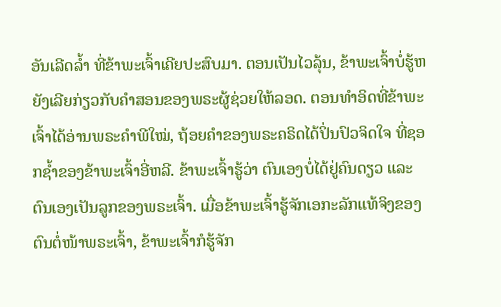ອັນເລີດລ້ຳ ທີ່ຂ້າພະເຈົ້າເຄີຍປະສົບມາ. ຕອນເປັນໄວລຸ້ນ, ຂ້າພະເຈົ້າບໍ່ຮູ້ຫຍັງເລີຍກ່ຽວກັບຄຳສອນຂອງພຣະຜູ້ຊ່ວຍໃຫ້ລອດ. ຕອນທຳອິດທີ່ຂ້າພະເຈົ້າໄດ້ອ່ານພຣະຄຳພີໃໝ່, ຖ້ອຍຄຳຂອງພຣະຄຣິດໄດ້ປິ່ນປົວຈິດໃຈ ທີ່ຊອກຊ້ຳຂອງຂ້າພະເຈົ້າອີ່ຫລີ. ຂ້າພະເຈົ້າຮູ້ວ່າ ຕົນເອງບໍ່ໄດ້ຢູ່ຄົນດຽວ ແລະ ຕົນເອງເປັນລູກຂອງພຣະເຈົ້າ. ເມື່ອຂ້າພະເຈົ້າຮູ້ຈັກເອກະລັກແທ້ຈິງຂອງຕົນຕໍ່ໜ້າພຣະເຈົ້າ, ຂ້າພະເຈົ້າກໍຮູ້ຈັກ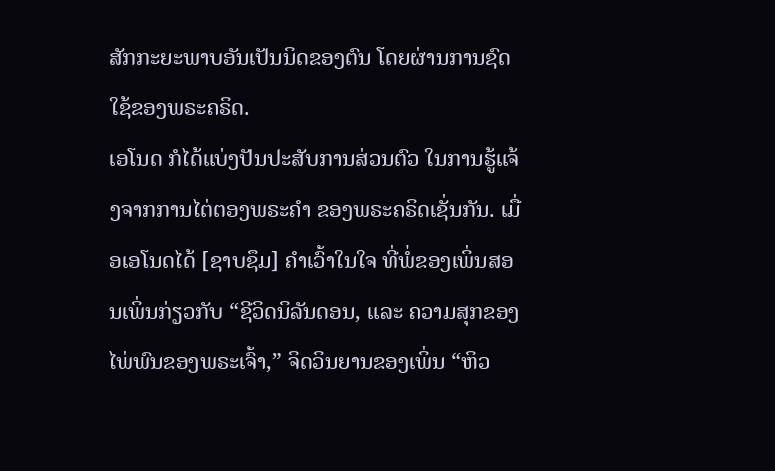ສັກກະຍະພາບອັນເປັນນິດຂອງຕົນ ໂດຍຜ່ານການຊົດໃຊ້ຂອງພຣະຄຣິດ.
ເອໂນດ ກໍໄດ້ແບ່ງປັນປະສັບການສ່ວນຕົວ ໃນການຮູ້ແຈ້ງຈາກການໄຕ່ຕອງພຣະຄຳ ຂອງພຣະຄຣິດເຊັ່ນກັນ. ເມື່ອເອໂນດໄດ້ [ຊາບຊຶມ] ຄຳເວົ້າໃນໃຈ ທີ່ພໍ່ຂອງເພິ່ນສອນເພິ່ນກ່ຽວກັບ “ຊີວິດນິລັນດອນ, ແລະ ຄວາມສຸກຂອງໄພ່ພົນຂອງພຣະເຈົ້າ,” ຈິດວິນຍານຂອງເພິ່ນ “ຫິວ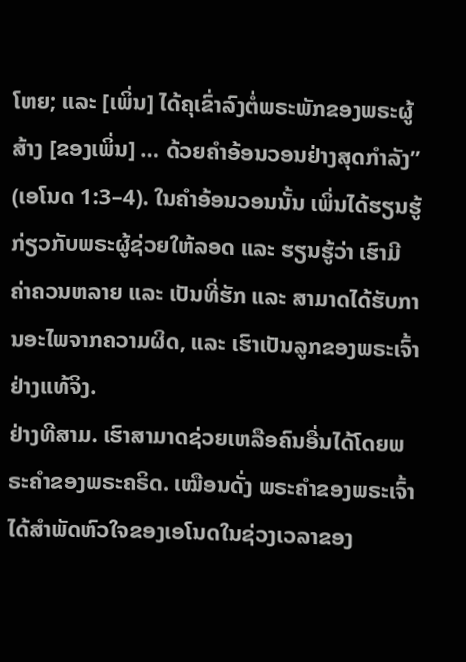ໂຫຍ; ແລະ [ເພິ່ນ] ໄດ້ຄຸເຂົ່າລົງຕໍ່ພຣະພັກຂອງພຣະຜູ້ສ້າງ [ຂອງເພິ່ນ] … ດ້ວຍຄຳອ້ອນວອນຢ່າງສຸດກຳລັງ” (ເອໂນດ 1:3–4). ໃນຄຳອ້ອນວອນນັ້ນ ເພິ່ນໄດ້ຮຽນຮູ້ກ່ຽວກັບພຣະຜູ້ຊ່ວຍໃຫ້ລອດ ແລະ ຮຽນຮູ້ວ່າ ເຮົາມີຄ່າຄວນຫລາຍ ແລະ ເປັນທີ່ຮັກ ແລະ ສາມາດໄດ້ຮັບການອະໄພຈາກຄວາມຜິດ, ແລະ ເຮົາເປັນລູກຂອງພຣະເຈົ້າຢ່າງແທ້ຈິງ.
ຢ່າງທີສາມ. ເຮົາສາມາດຊ່ວຍເຫລືອຄົນອື່ນໄດ້ໂດຍພຣະຄຳຂອງພຣະຄຣິດ. ເໝືອນດັ່ງ ພຣະຄຳຂອງພຣະເຈົ້າ ໄດ້ສຳພັດຫົວໃຈຂອງເອໂນດໃນຊ່ວງເວລາຂອງ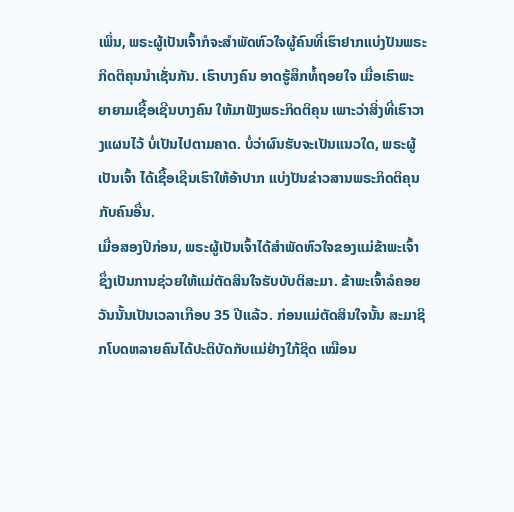ເພິ່ນ, ພຣະຜູ້ເປັນເຈົ້າກໍຈະສຳພັດຫົວໃຈຜູ້ຄົນທີ່ເຮົາຢາກແບ່ງປັນພຣະກິດຕິຄຸນນຳເຊັ່ນກັນ. ເຮົາບາງຄົນ ອາດຮູ້ສຶກທໍ້ຖອຍໃຈ ເມື່ອເຮົາພະຍາຍາມເຊື້ອເຊີນບາງຄົນ ໃຫ້ມາຟັງພຣະກິດຕິຄຸນ ເພາະວ່າສິ່ງທີ່ເຮົາວາງແຜນໄວ້ ບໍ່ເປັນໄປຕາມຄາດ. ບໍ່ວ່າຜົນຮັບຈະເປັນແນວໃດ, ພຣະຜູ້ເປັນເຈົ້າ ໄດ້ເຊື້ອເຊີນເຮົາໃຫ້ອ້າປາກ ແບ່ງປັນຂ່າວສານພຣະກິດຕິຄຸນກັບຄົນອື່ນ.
ເມື່ອສອງປີກ່ອນ, ພຣະຜູ້ເປັນເຈົ້າໄດ້ສຳພັດຫົວໃຈຂອງແມ່ຂ້າພະເຈົ້າ ຊຶ່ງເປັນການຊ່ວຍໃຫ້ແມ່ຕັດສິນໃຈຮັບບັບຕິສະມາ. ຂ້າພະເຈົ້າລໍຄອຍວັນນັ້ນເປັນເວລາເກືອບ 35 ປີແລ້ວ. ກ່ອນແມ່ຕັດສິນໃຈນັ້ນ ສະມາຊິກໂບດຫລາຍຄົນໄດ້ປະຕິບັດກັບແມ່ຢ່າງໃກ້ຊິດ ເໝືອນ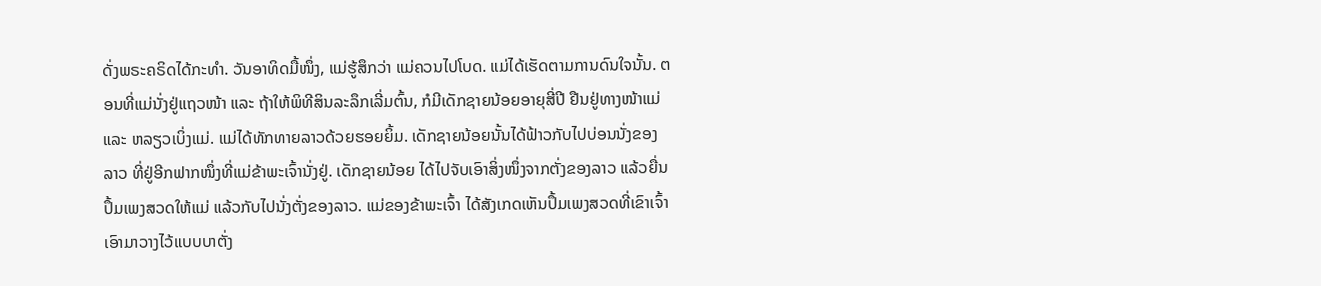ດັ່ງພຣະຄຣິດໄດ້ກະທຳ. ວັນອາທິດມື້ໜຶ່ງ, ແມ່ຮູ້ສຶກວ່າ ແມ່ຄວນໄປໂບດ. ແມ່ໄດ້ເຮັດຕາມການດົນໃຈນັ້ນ. ຕອນທີ່ແມ່ນັ່ງຢູ່ແຖວໜ້າ ແລະ ຖ້າໃຫ້ພິທີສິນລະລຶກເລີ່ມຕົ້ນ, ກໍມີເດັກຊາຍນ້ອຍອາຍຸສີ່ປີ ຢືນຢູ່ທາງໜ້າແມ່ ແລະ ຫລຽວເບິ່ງແມ່. ແມ່ໄດ້ທັກທາຍລາວດ້ວຍຮອຍຍິ້ມ. ເດັກຊາຍນ້ອຍນັ້ນໄດ້ຟ້າວກັບໄປບ່ອນນັ່ງຂອງລາວ ທີ່ຢູ່ອີກຟາກໜຶ່ງທີ່ແມ່ຂ້າພະເຈົ້ານັ່ງຢູ່. ເດັກຊາຍນ້ອຍ ໄດ້ໄປຈັບເອົາສິ່ງໜຶ່ງຈາກຕັ່ງຂອງລາວ ແລ້ວຍື່ນປຶ້ມເພງສວດໃຫ້ແມ່ ແລ້ວກັບໄປນັ່ງຕັ່ງຂອງລາວ. ແມ່ຂອງຂ້າພະເຈົ້າ ໄດ້ສັງເກດເຫັນປຶ້ມເພງສວດທີ່ເຂົາເຈົ້າເອົາມາວາງໄວ້ແບບບາຕັ່ງ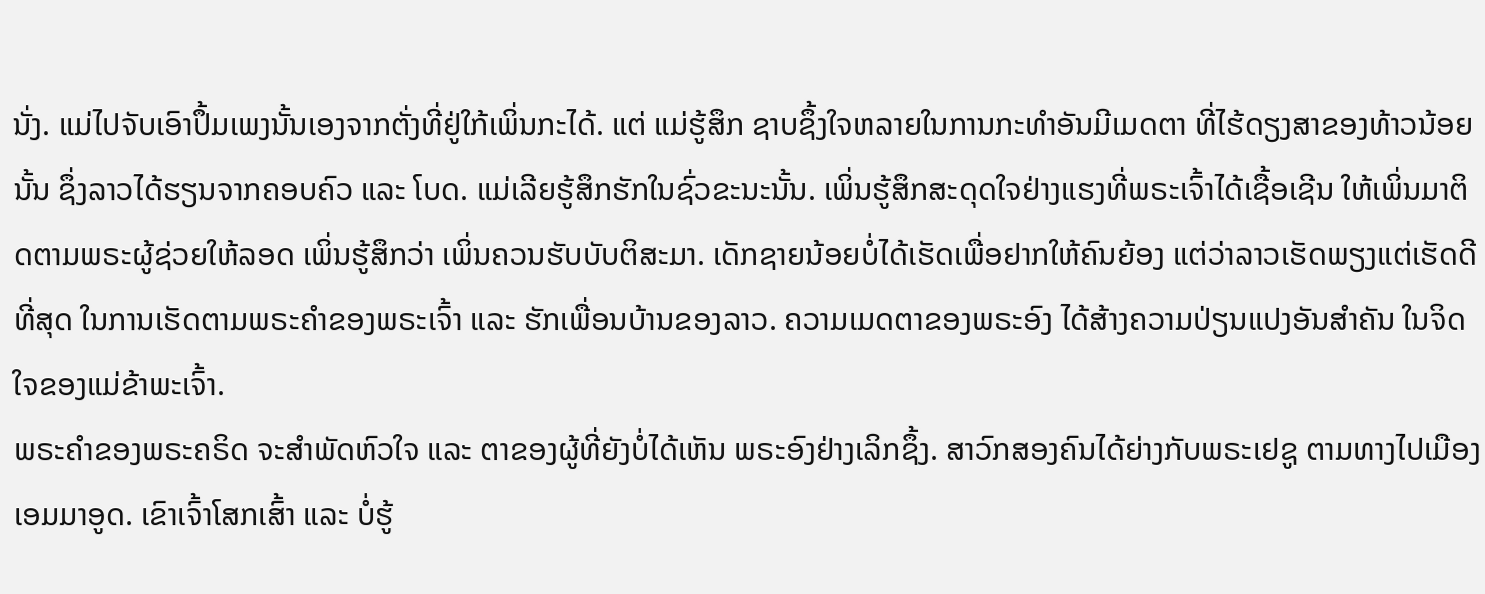ນັ່ງ. ແມ່ໄປຈັບເອົາປຶ້ມເພງນັ້ນເອງຈາກຕັ່ງທີ່ຢູ່ໃກ້ເພິ່ນກະໄດ້. ແຕ່ ແມ່ຮູ້ສຶກ ຊາບຊຶ້ງໃຈຫລາຍໃນການກະທຳອັນມີເມດຕາ ທີ່ໄຮ້ດຽງສາຂອງທ້າວນ້ອຍນັ້ນ ຊຶ່ງລາວໄດ້ຮຽນຈາກຄອບຄົວ ແລະ ໂບດ. ແມ່ເລີຍຮູ້ສຶກຮັກໃນຊົ່ວຂະນະນັ້ນ. ເພິ່ນຮູ້ສຶກສະດຸດໃຈຢ່າງແຮງທີ່ພຣະເຈົ້າໄດ້ເຊື້ອເຊີນ ໃຫ້ເພິ່ນມາຕິດຕາມພຣະຜູ້ຊ່ວຍໃຫ້ລອດ ເພິ່ນຮູ້ສຶກວ່າ ເພິ່ນຄວນຮັບບັບຕິສະມາ. ເດັກຊາຍນ້ອຍບໍ່ໄດ້ເຮັດເພື່ອຢາກໃຫ້ຄົນຍ້ອງ ແຕ່ວ່າລາວເຮັດພຽງແຕ່ເຮັດດີທີ່ສຸດ ໃນການເຮັດຕາມພຣະຄຳຂອງພຣະເຈົ້າ ແລະ ຮັກເພື່ອນບ້ານຂອງລາວ. ຄວາມເມດຕາຂອງພຣະອົງ ໄດ້ສ້າງຄວາມປ່ຽນແປງອັນສຳຄັນ ໃນຈິດໃຈຂອງແມ່ຂ້າພະເຈົ້າ.
ພຣະຄຳຂອງພຣະຄຣິດ ຈະສຳພັດຫົວໃຈ ແລະ ຕາຂອງຜູ້ທີ່ຍັງບໍ່ໄດ້ເຫັນ ພຣະອົງຢ່າງເລິກຊຶ້ງ. ສາວົກສອງຄົນໄດ້ຍ່າງກັບພຣະເຢຊູ ຕາມທາງໄປເມືອງເອມມາອູດ. ເຂົາເຈົ້າໂສກເສົ້າ ແລະ ບໍ່ຮູ້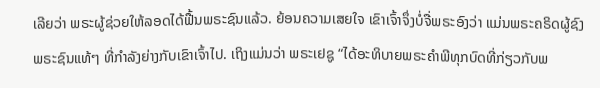ເລີຍວ່າ ພຣະຜູ້ຊ່ວຍໃຫ້ລອດໄດ້ຟື້ນພຣະຊົນແລ້ວ. ຍ້ອນຄວາມເສຍໃຈ ເຂົາເຈົ້າຈຶ່ງບໍ່ຈື່ພຣະອົງວ່າ ແມ່ນພຣະຄຣິດຜູ້ຊົງພຣະຊົນແທ້ໆ ທີ່ກຳລັງຍ່າງກັບເຂົາເຈົ້າໄປ. ເຖິງແມ່ນວ່າ ພຣະເຢຊູ “ໄດ້ອະທິບາຍພຣະຄຳພີທຸກບົດທີ່ກ່ຽວກັບພ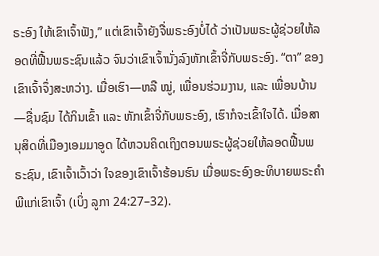ຣະອົງ ໃຫ້ເຂົາເຈົ້າຟັງ,” ແຕ່ເຂົາເຈົ້າຍັງຈື່ພຣະອົງບໍ່ໄດ້ ວ່າເປັນພຣະຜູ້ຊ່ວຍໃຫ້ລອດທີ່ຟື້ນພຣະຊົນແລ້ວ ຈົນວ່າເຂົາເຈົ້ານັ່ງລົງຫັກເຂົ້າຈີ່ກັບພຣະອົງ. “ຕາ” ຂອງເຂົາເຈົ້າຈຶ່ງສະຫວ່າງ. ເມື່ອເຮົາ—ຫລື ໝູ່, ເພື່ອນຮ່ວມງານ, ແລະ ເພື່ອນບ້ານ—ຊື່ນຊົມ ໄດ້ກິນເຂົ້າ ແລະ ຫັກເຂົ້າຈີ່ກັບພຣະອົງ, ເຮົາກໍຈະເຂົ້າໃຈໄດ້. ເມື່ອສານຸສິດທີ່ເມືອງເອມມາອູດ ໄດ້ຫວນຄິດເຖິງຕອນພຣະຜູ້ຊ່ວຍໃຫ້ລອດຟື້ນພຣະຊົນ, ເຂົາເຈົ້າເວົ້າວ່າ ໃຈຂອງເຂົາເຈົ້າຮ້ອນຮົນ ເມື່ອພຣະອົງອະທິບາຍພຣະຄຳພີແກ່ເຂົາເຈົ້າ (ເບິ່ງ ລູກາ 24:27–32).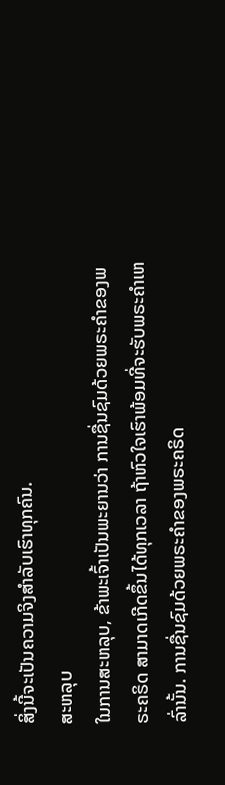ສິ່ງນີ້ຈະເປັນຄວາມຈິງສຳລັບເຮົາທຸກຄົນ.
ສະຫລຸບ
ໃນການສະຫລຸບ, ຂ້າພະເຈົ້າເປັນພະຍານວ່າ ການຊື່ນຊົມດ້ວຍພຣະຄຳຂອງພຣະຄຣິດ ສາມາດເກີດຂຶ້ນໄດ້ທຸກເວລາ ຖ້າຫົວໃຈເຮົາພ້ອມທີ່ຈະຮັບພຣະຄຳເຫລົ່ານັ້ນ. ການຊື່ນຊົມດ້ວຍພຣະຄຳຂອງພຣະຄຣິດ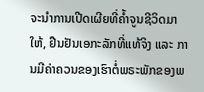ຈະນຳການເປີດເຜີຍທີ່ຄ້ຳຈູນຊີວິດມາໃຫ້, ຢືນຢັນເອກະລັກທີ່ແທ້ຈິງ ແລະ ການມີຄ່າຄວນຂອງເຮົາຕໍ່ພຣະພັກຂອງພ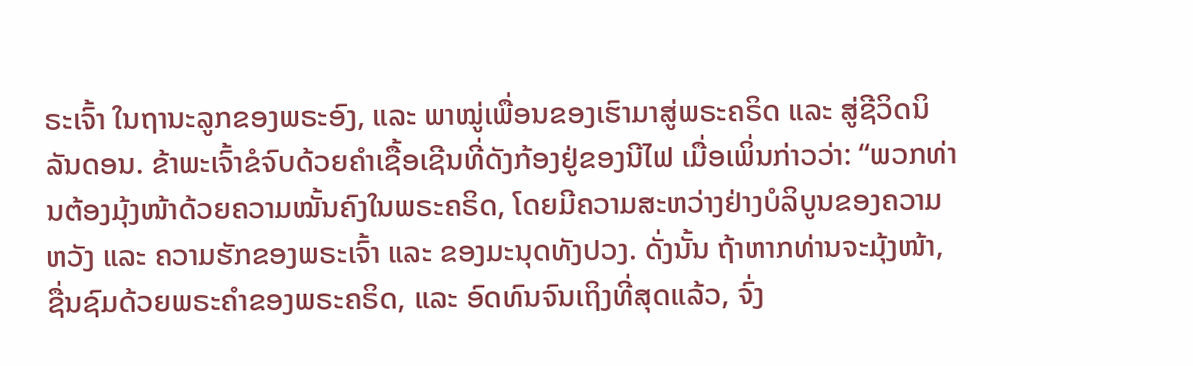ຣະເຈົ້າ ໃນຖານະລູກຂອງພຣະອົງ, ແລະ ພາໝູ່ເພື່ອນຂອງເຮົາມາສູ່ພຣະຄຣິດ ແລະ ສູ່ຊີວິດນິລັນດອນ. ຂ້າພະເຈົ້າຂໍຈົບດ້ວຍຄຳເຊື້ອເຊີນທີ່ດັງກ້ອງຢູ່ຂອງນີໄຟ ເມື່ອເພິ່ນກ່າວວ່າ: “ພວກທ່ານຕ້ອງມຸ້ງໜ້າດ້ວຍຄວາມໝັ້ນຄົງໃນພຣະຄຣິດ, ໂດຍມີຄວາມສະຫວ່າງຢ່າງບໍລິບູນຂອງຄວາມຫວັງ ແລະ ຄວາມຮັກຂອງພຣະເຈົ້າ ແລະ ຂອງມະນຸດທັງປວງ. ດັ່ງນັ້ນ ຖ້າຫາກທ່ານຈະມຸ້ງໜ້າ, ຊື່ນຊົມດ້ວຍພຣະຄຳຂອງພຣະຄຣິດ, ແລະ ອົດທົນຈົນເຖິງທີ່ສຸດແລ້ວ, ຈົ່ງ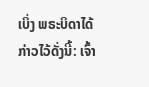ເບິ່ງ ພຣະບິດາໄດ້ກ່າວໄວ້ດັ່ງນີ້: ເຈົ້າ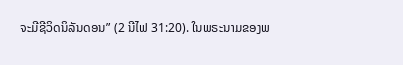ຈະມີຊີວິດນິລັນດອນ” (2 ນີໄຟ 31:20). ໃນພຣະນາມຂອງພ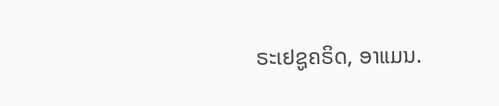ຣະເຢຊູຄຣິດ, ອາແມນ.